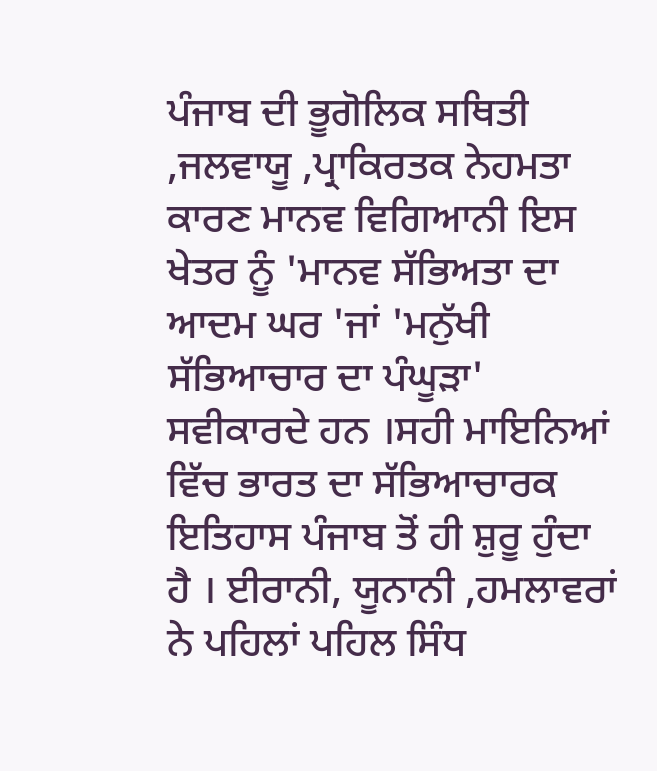ਪੰਜਾਬ ਦੀ ਭੂਗੋਲਿਕ ਸਥਿਤੀ ,ਜਲਵਾਯੂ ,ਪ੍ਰਾਕਿਰਤਕ ਨੇਹਮਤਾ ਕਾਰਣ ਮਾਨਵ ਵਿਗਿਆਨੀ ਇਸ ਖੇਤਰ ਨੂੰ 'ਮਾਨਵ ਸੱਭਿਅਤਾ ਦਾ ਆਦਮ ਘਰ 'ਜਾਂ 'ਮਨੁੱਖੀ ਸੱਭਿਆਚਾਰ ਦਾ ਪੰਘੂੜਾ' ਸਵੀਕਾਰਦੇ ਹਨ ।ਸਹੀ ਮਾਇਨਿਆਂ ਵਿੱਚ ਭਾਰਤ ਦਾ ਸੱਭਿਆਚਾਰਕ ਇਤਿਹਾਸ ਪੰਜਾਬ ਤੋਂ ਹੀ ਸ਼ੁਰੂ ਹੁੰਦਾ ਹੈ । ਈਰਾਨੀ, ਯੂਨਾਨੀ ,ਹਮਲਾਵਰਾਂ ਨੇ ਪਹਿਲਾਂ ਪਹਿਲ ਸਿੰਧ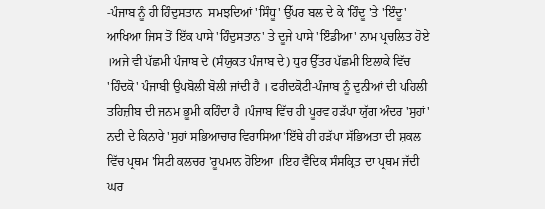-ਪੰਜਾਬ ਨੂੰ ਹੀ ਹਿੰਦੁਸਤਾਨ  ਸਮਝਦਿਆਂ 'ਸਿੰਧੂ' ਉੱਪਰ ਬਲ ਦੇ ਕੇ 'ਹਿੰਦੂ 'ਤੇ 'ਇੰਦੂ' ਆਖਿਆ ਜਿਸ ਤੋਂ ਇੱਕ ਪਾਸੇ 'ਹਿੰਦੁਸਤਾਨ' ਤੇ ਦੂਜੇ ਪਾਸੇ 'ਇੰਡੀਆ' ਨਾਮ ਪ੍ਰਚਲਿਤ ਹੋਏ ।ਅਜੇ ਵੀ ਪੱਛਮੀ ਪੰਜਾਬ ਦੇ (ਸੰਯੁਕਤ ਪੰਜਾਬ ਦੇ) ਧੁਰ ਉੱਤਰ ਪੱਛਮੀ ਇਲਾਕੇ ਵਿੱਚ 'ਹਿੰਦਕੋ' ਪੰਜਾਬੀ ਉਪਬੋਲੀ ਬੋਲੀ ਜਾਂਦੀ ਹੈ । ਫਰੀਦਕੋਟੀ-ਪੰਜਾਬ ਨੂੰ ਦੁਨੀਆਂ ਦੀ ਪਹਿਲੀ ਤਹਿਜ਼ੀਬ ਦੀ ਜਨਮ ਭੂਮੀ ਕਹਿੰਦਾ ਹੈ ।ਪੰਜਾਬ ਵਿੱਚ ਹੀ ਪੂਰਵ ਹੜੱਪਾ ਯੁੱਗ ਅੰਦਰ 'ਸੁਹਾਂ' ਨਦੀ ਦੇ ਕਿਨਾਰੇ 'ਸੁਹਾਂ ਸਭਿਆਚਾਰ ਵਿਰਾਸਿਆ'ਇੱਥੇ ਹੀ ਹੜੱਪਾ ਸੱਭਿਅਤਾ ਦੀ ਸ਼ਕਲ ਵਿੱਚ ਪ੍ਰਥਮ 'ਸਿਟੀ ਕਲਚਰ 'ਰੂਪਮਾਨ ਹੋਇਆ ।ਇਹ ਵੈਦਿਕ ਸੰਸਕ੍ਰਿਤ ਦਾ ਪ੍ਰਥਮ ਜੱਦੀ ਘਰ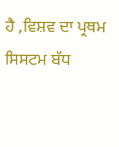ਹੈ ,ਵਿਸ਼ਵ ਦਾ ਪ੍ਰਥਮ ਸਿਸਟਮ ਬੱਧ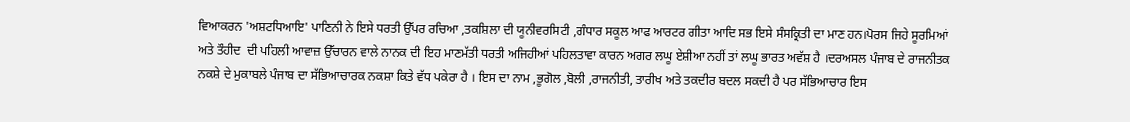ਵਿਆਕਰਨ 'ਅਸ਼ਟਧਿਆਇ' ਪਾਣਿਨੀ ਨੇ ਇਸੇ ਧਰਤੀ ਉੱਪਰ ਰਚਿਆ ,ਤਕਸ਼ਿਲਾ ਦੀ ਯੂਨੀਵਰਸਿਟੀ ,ਗੰਧਾਰ ਸਕੂਲ ਆਫ ਆਰਟਰ ਗੀਤਾ ਆਦਿ ਸਭ ਇਸੇ ਸੰਸਕ੍ਰਿਤੀ ਦਾ ਮਾਣ ਹਨ।ਪੋਰਸ ਜਿਹੇ ਸੂਰਮਿਆਂ ਅਤੇ ਤੌਹੀਦ  ਦੀ ਪਹਿਲੀ ਆਵਾਜ਼ ਉੱਚਾਰਨ ਵਾਲੇ ਨਾਨਕ ਦੀ ਇਹ ਮਾਣਮੱਤੀ ਧਰਤੀ ਅਜਿਹੀਆਂ ਪਹਿਲਤਾਵਾ ਕਾਰਨ ਅਗਰ ਲਘੂ ਏਸ਼ੀਆ ਨਹੀਂ ਤਾਂ ਲਘੂ ਭਾਰਤ ਅਵੱਸ਼ ਹੈ ।ਦਰਅਸਲ ਪੰਜਾਬ ਦੇ ਰਾਜਨੀਤਕ ਨਕਸ਼ੇ ਦੇ ਮੁਕਾਬਲੇ ਪੰਜਾਬ ਦਾ ਸੱਭਿਆਚਾਰਕ ਨਕਸ਼ਾ ਕਿਤੇ ਵੱਧ ਪਕੇਰਾ ਹੈ । ਇਸ ਦਾ ਨਾਮ ,ਭੂਗੋਲ ,ਬੋਲੀ ,ਰਾਜਨੀਤੀ, ਤਾਰੀਖ ਅਤੇ ਤਕਦੀਰ ਬਦਲ ਸਕਦੀ ਹੈ ਪਰ ਸੱਭਿਆਚਾਰ ਇਸ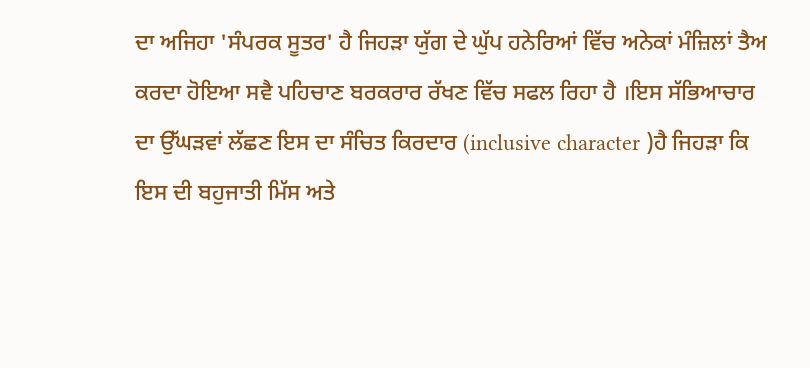ਦਾ ਅਜਿਹਾ 'ਸੰਪਰਕ ਸੂਤਰ' ਹੈ ਜਿਹੜਾ ਯੁੱਗ ਦੇ ਘੁੱਪ ਹਨੇਰਿਆਂ ਵਿੱਚ ਅਨੇਕਾਂ ਮੰਜ਼ਿਲਾਂ ਤੈਅ ਕਰਦਾ ਹੋਇਆ ਸਵੈ ਪਹਿਚਾਣ ਬਰਕਰਾਰ ਰੱਖਣ ਵਿੱਚ ਸਫਲ ਰਿਹਾ ਹੈ ।ਇਸ ਸੱਭਿਆਚਾਰ ਦਾ ਉੱਘੜਵਾਂ ਲੱਛਣ ਇਸ ਦਾ ਸੰਚਿਤ ਕਿਰਦਾਰ (inclusive character )ਹੈ ਜਿਹੜਾ ਕਿ ਇਸ ਦੀ ਬਹੁਜਾਤੀ ਮਿੱਸ ਅਤੇ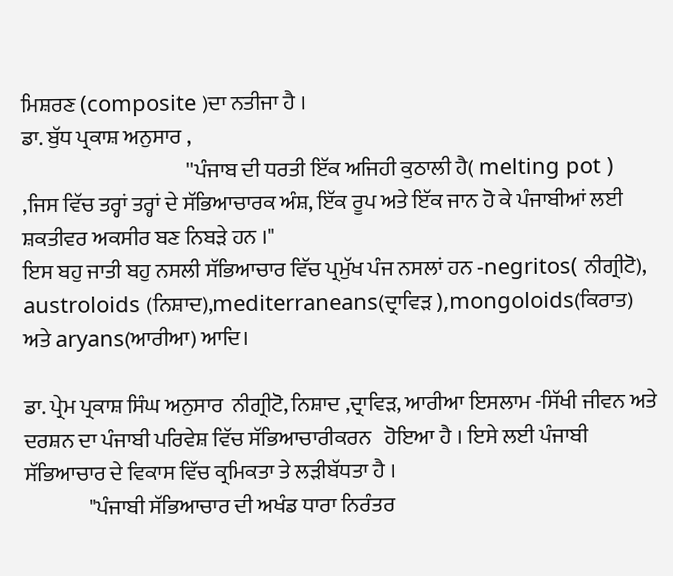ਮਿਸ਼ਰਣ (composite )ਦਾ ਨਤੀਜਾ ਹੈ ।
ਡਾ. ਬੁੱਧ ਪ੍ਰਕਾਸ਼ ਅਨੁਸਾਰ ,
                                       ''ਪੰਜਾਬ ਦੀ ਧਰਤੀ ਇੱਕ ਅਜਿਹੀ ਕੁਠਾਲੀ ਹੈ( melting pot )  ,ਜਿਸ ਵਿੱਚ ਤਰ੍ਹਾਂ ਤਰ੍ਹਾਂ ਦੇ ਸੱਭਿਆਚਾਰਕ ਅੰਸ਼, ਇੱਕ ਰੂਪ ਅਤੇ ਇੱਕ ਜਾਨ ਹੋ ਕੇ ਪੰਜਾਬੀਆਂ ਲਈ ਸ਼ਕਤੀਵਰ ਅਕਸੀਰ ਬਣ ਨਿਬੜੇ ਹਨ ।"
ਇਸ ਬਹੁ ਜਾਤੀ ਬਹੁ ਨਸਲੀ ਸੱਭਿਆਚਾਰ ਵਿੱਚ ਪ੍ਰਮੁੱਖ ਪੰਜ ਨਸਲਾਂ ਹਨ -negritos( ਨੀਗ੍ਰੀਟੋ), austroloids (ਨਿਸ਼ਾਦ),mediterraneans(ਦ੍ਰਾਵਿੜ ),mongoloids(ਕਿਰਾਤ) ਅਤੇ aryans(ਆਰੀਆ) ਆਦਿ।

ਡਾ. ਪ੍ਰੇਮ ਪ੍ਰਕਾਸ਼ ਸਿੰਘ ਅਨੁਸਾਰ  ਨੀਗ੍ਰੀਟੋ, ਨਿਸ਼ਾਦ ,ਦ੍ਰਾਵਿੜ, ਆਰੀਆ ਇਸਲਾਮ -ਸਿੱਖੀ ਜੀਵਨ ਅਤੇ ਦਰਸ਼ਨ ਦਾ ਪੰਜਾਬੀ ਪਰਿਵੇਸ਼ ਵਿੱਚ ਸੱਭਿਆਚਾਰੀਕਰਨ   ਹੋਇਆ ਹੈ । ਇਸੇ ਲਈ ਪੰਜਾਬੀ ਸੱਭਿਆਚਾਰ ਦੇ ਵਿਕਾਸ ਵਿੱਚ ਕ੍ਰਮਿਕਤਾ ਤੇ ਲੜੀਬੱਧਤਾ ਹੈ ।
               "ਪੰਜਾਬੀ ਸੱਭਿਆਚਾਰ ਦੀ ਅਖੰਡ ਧਾਰਾ ਨਿਰੰਤਰ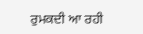ਰੁਮਕਦੀ ਆ ਰਹੀ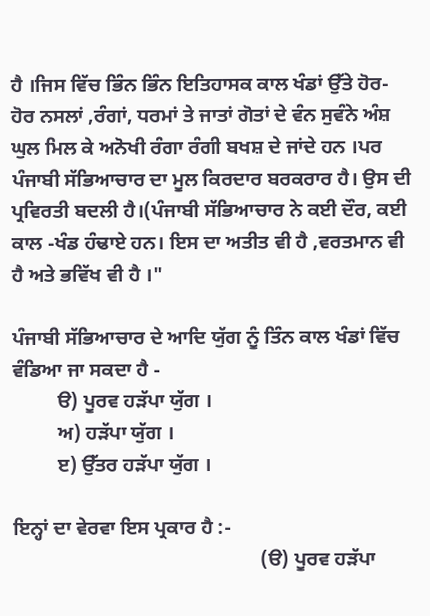ਹੈ ।ਜਿਸ ਵਿੱਚ ਭਿੰਨ ਭਿੰਨ ਇਤਿਹਾਸਕ ਕਾਲ ਖੰਡਾਂ ਉੱਤੇ ਹੋਰ- ਹੋਰ ਨਸਲਾਂ ,ਰੰਗਾਂ, ਧਰਮਾਂ ਤੇ ਜਾਤਾਂ ਗੋਤਾਂ ਦੇ ਵੰਨ ਸੁਵੰਨੇ ਅੰਸ਼ ਘੁਲ ਮਿਲ ਕੇ ਅਨੋਖੀ ਰੰਗਾ ਰੰਗੀ ਬਖਸ਼ ਦੇ ਜਾਂਦੇ ਹਨ ।ਪਰ ਪੰਜਾਬੀ ਸੱਭਿਆਚਾਰ ਦਾ ਮੂਲ ਕਿਰਦਾਰ ਬਰਕਰਾਰ ਹੈ। ਉਸ ਦੀ ਪ੍ਰਵਿਰਤੀ ਬਦਲੀ ਹੈ।(ਪੰਜਾਬੀ ਸੱਭਿਆਚਾਰ ਨੇ ਕਈ ਦੌਰ, ਕਈ ਕਾਲ -ਖੰਡ ਹੰਢਾਏ ਹਨ। ਇਸ ਦਾ ਅਤੀਤ ਵੀ ਹੈ ,ਵਰਤਮਾਨ ਵੀ ਹੈ ਅਤੇ ਭਵਿੱਖ ਵੀ ਹੈ ।"

ਪੰਜਾਬੀ ਸੱਭਿਆਚਾਰ ਦੇ ਆਦਿ ਯੁੱਗ ਨੂੰ ਤਿੰਨ ਕਾਲ ਖੰਡਾਂ ਵਿੱਚ ਵੰਡਿਆ ਜਾ ਸਕਦਾ ਹੈ -
         ੳ) ਪੂਰਵ ਹੜੱਪਾ ਯੁੱਗ ।
         ਅ) ਹੜੱਪਾ ਯੁੱਗ ।
         ੲ) ਉੱਤਰ ਹੜੱਪਾ ਯੁੱਗ ।

ਇਨ੍ਹਾਂ ਦਾ ਵੇਰਵਾ ਇਸ ਪ੍ਰਕਾਰ ਹੈ :-
                                                  (ੳ) ਪੂਰਵ ਹੜੱਪਾ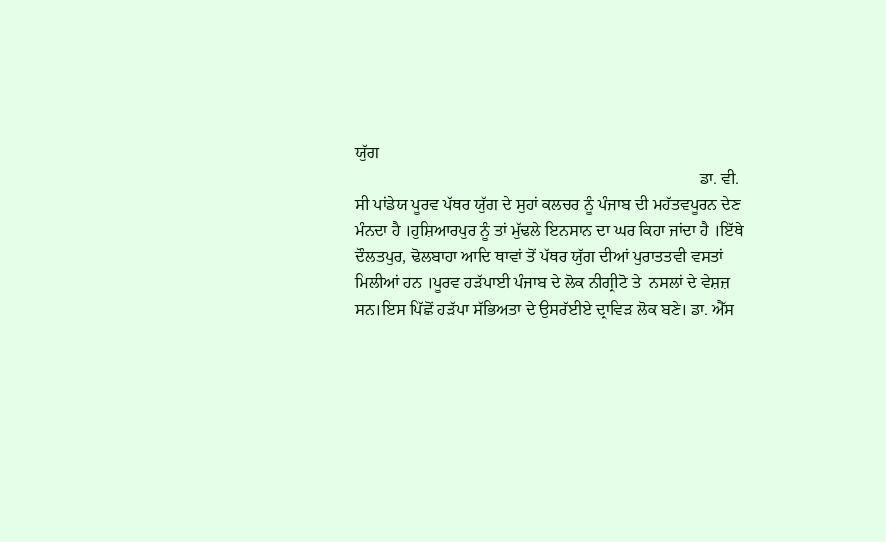ਯੁੱਗ
                                                                                   ਡਾ. ਵੀ. ਸੀ ਪਾਂਡੇਯ ਪੂਰਵ ਪੱਥਰ ਯੁੱਗ ਦੇ ਸੁਹਾਂ ਕਲਚਰ ਨੂੰ ਪੰਜਾਬ ਦੀ ਮਹੱਤਵਪੂਰਨ ਦੇਣ ਮੰਨਦਾ ਹੈ ।ਹੁਸ਼ਿਆਰਪੁਰ ਨੂੰ ਤਾਂ ਮੁੱਢਲੇ ਇਨਸਾਨ ਦਾ ਘਰ ਕਿਹਾ ਜਾਂਦਾ ਹੈ ।ਇੱਥੇ ਦੌਲਤਪੁਰ, ਢੋਲਬਾਹਾ ਆਦਿ ਥਾਵਾਂ ਤੋਂ ਪੱਥਰ ਯੁੱਗ ਦੀਆਂ ਪੁਰਾਤਤਵੀ ਵਸਤਾਂ ਮਿਲੀਆਂ ਹਨ ।ਪੂਰਵ ਹੜੱਪਾਈ ਪੰਜਾਬ ਦੇ ਲੋਕ ਨੀਗ੍ਰੀਟੋ ਤੇ  ਨਸਲਾਂ ਦੇ ਵੇਸ਼ਜ਼ ਸਨ।ਇਸ ਪਿੱਛੋਂ ਹੜੱਪਾ ਸੱਭਿਅਤਾ ਦੇ ਉਸਰੱਈਏ ਦ੍ਰਾਵਿੜ ਲੋਕ ਬਣੇ। ਡਾ. ਐੱਸ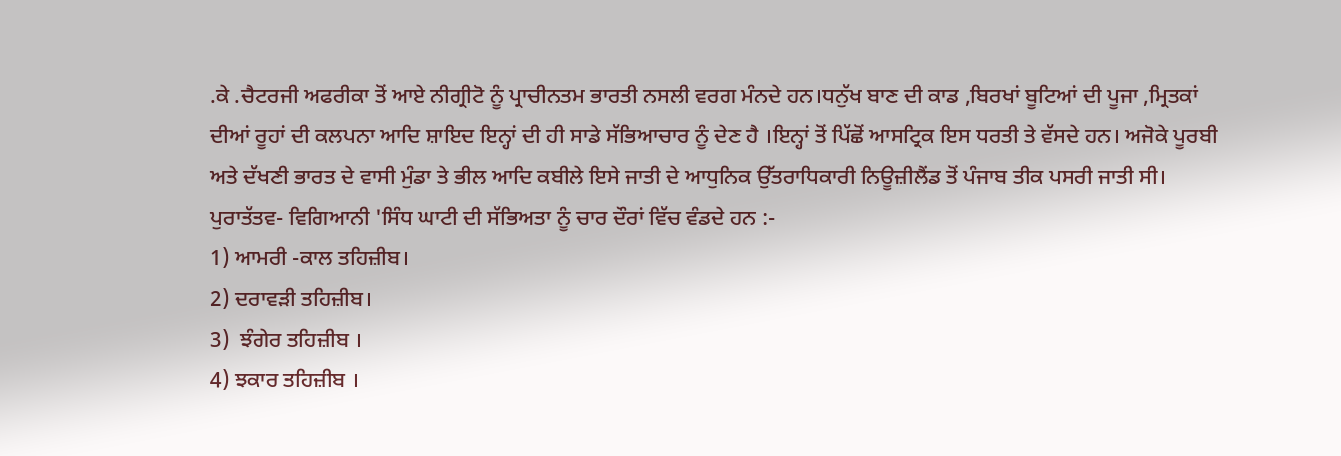.ਕੇ .ਚੈਟਰਜੀ ਅਫਰੀਕਾ ਤੋਂ ਆਏ ਨੀਗ੍ਰੀਟੋ ਨੂੰ ਪ੍ਰਾਚੀਨਤਮ ਭਾਰਤੀ ਨਸਲੀ ਵਰਗ ਮੰਨਦੇ ਹਨ।ਧਨੁੱਖ ਬਾਣ ਦੀ ਕਾਡ ,ਬਿਰਖਾਂ ਬੂਟਿਆਂ ਦੀ ਪੂਜਾ ,ਮ੍ਰਿਤਕਾਂ ਦੀਆਂ ਰੂਹਾਂ ਦੀ ਕਲਪਨਾ ਆਦਿ ਸ਼ਾਇਦ ਇਨ੍ਹਾਂ ਦੀ ਹੀ ਸਾਡੇ ਸੱਭਿਆਚਾਰ ਨੂੰ ਦੇਣ ਹੈ ।ਇਨ੍ਹਾਂ ਤੋਂ ਪਿੱਛੋਂ ਆਸਟ੍ਰਿਕ ਇਸ ਧਰਤੀ ਤੇ ਵੱਸਦੇ ਹਨ। ਅਜੋਕੇ ਪੂਰਬੀ ਅਤੇ ਦੱਖਣੀ ਭਾਰਤ ਦੇ ਵਾਸੀ ਮੁੰਡਾ ਤੇ ਭੀਲ ਆਦਿ ਕਬੀਲੇ ਇਸੇ ਜਾਤੀ ਦੇ ਆਧੁਨਿਕ ਉੱਤਰਾਧਿਕਾਰੀ ਨਿਊਜ਼ੀਲੈਂਡ ਤੋਂ ਪੰਜਾਬ ਤੀਕ ਪਸਰੀ ਜਾਤੀ ਸੀ। ਪੁਰਾਤੱਤਵ- ਵਿਗਿਆਨੀ 'ਸਿੰਧ ਘਾਟੀ ਦੀ ਸੱਭਿਅਤਾ ਨੂੰ ਚਾਰ ਦੌਰਾਂ ਵਿੱਚ ਵੰਡਦੇ ਹਨ :-
1) ਆਮਰੀ -ਕਾਲ ਤਹਿਜ਼ੀਬ।
2) ਦਰਾਵੜੀ ਤਹਿਜ਼ੀਬ।
3)  ਝੰਗੇਰ ਤਹਿਜ਼ੀਬ ।
4) ਝਕਾਰ ਤਹਿਜ਼ੀਬ ।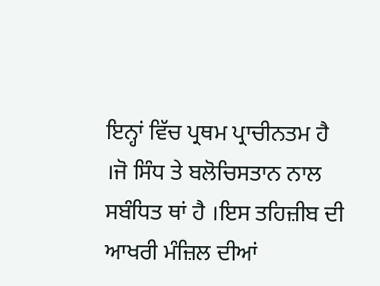ਇਨ੍ਹਾਂ ਵਿੱਚ ਪ੍ਰਥਮ ਪ੍ਰਾਚੀਨਤਮ ਹੈ ।ਜੋ ਸਿੰਧ ਤੇ ਬਲੋਚਿਸਤਾਨ ਨਾਲ ਸਬੰਧਿਤ ਥਾਂ ਹੈ ।ਇਸ ਤਹਿਜ਼ੀਬ ਦੀ ਆਖਰੀ ਮੰਜ਼ਿਲ ਦੀਆਂ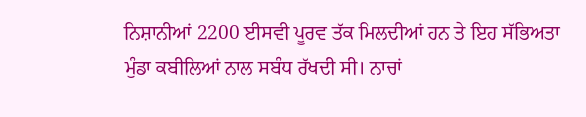ਨਿਸ਼ਾਨੀਆਂ 2200 ਈਸਵੀ ਪੂਰਵ ਤੱਕ ਮਿਲਦੀਆਂ ਹਨ ਤੇ ਇਹ ਸੱਭਿਅਤਾ ਮੁੰਡਾ ਕਬੀਲਿਆਂ ਨਾਲ ਸਬੰਧ ਰੱਖਦੀ ਸੀ। ਨਾਚਾਂ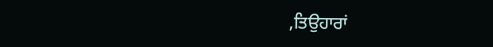,ਤਿਉਹਾਰਾਂ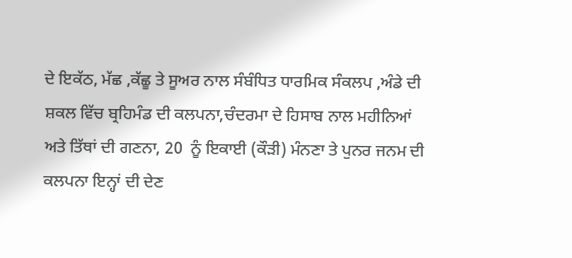ਦੇ ਇਕੱਠ, ਮੱਛ ,ਕੱਛੂ ਤੇ ਸੂਅਰ ਨਾਲ ਸੰਬੰਧਿਤ ਧਾਰਮਿਕ ਸੰਕਲਪ ,ਅੰਡੇ ਦੀ ਸ਼ਕਲ ਵਿੱਚ ਬ੍ਰਹਿਮੰਡ ਦੀ ਕਲਪਨਾ,ਚੰਦਰਮਾ ਦੇ ਹਿਸਾਬ ਨਾਲ ਮਹੀਨਿਆਂ ਅਤੇ ਤਿੱਥਾਂ ਦੀ ਗਣਨਾ, 20  ਨੂੰ ਇਕਾਈ (ਕੌੜੀ) ਮੰਨਣਾ ਤੇ ਪੁਨਰ ਜਨਮ ਦੀ ਕਲਪਨਾ ਇਨ੍ਹਾਂ ਦੀ ਦੇਣ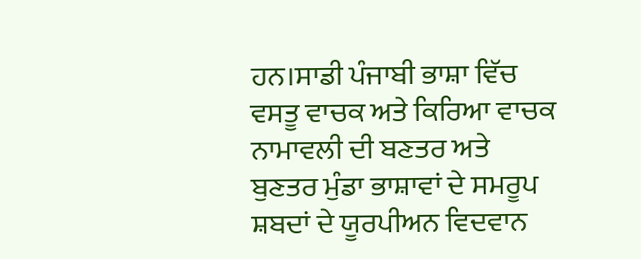ਹਨ।ਸਾਡੀ ਪੰਜਾਬੀ ਭਾਸ਼ਾ ਵਿੱਚ ਵਸਤੂ ਵਾਚਕ ਅਤੇ ਕਿਰਿਆ ਵਾਚਕ ਨਾਮਾਵਲੀ ਦੀ ਬਣਤਰ ਅਤੇ ਬੁਣਤਰ ਮੁੰਡਾ ਭਾਸ਼ਾਵਾਂ ਦੇ ਸਮਰੂਪ ਸ਼ਬਦਾਂ ਦੇ ਯੂਰਪੀਅਨ ਵਿਦਵਾਨ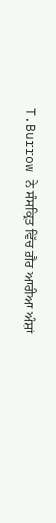T.Burrow ਨੇ ਸੰਸਕ੍ਰਿਤ ਵਿੱਚ ਗ਼ੈਰ ਆਰੀਆ ਅੰਸ਼ਾਂ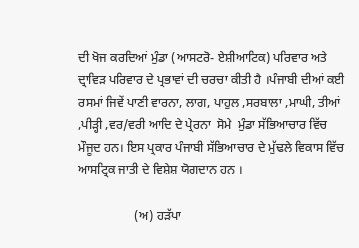ਦੀ ਖੋਜ ਕਰਦਿਆਂ ਮੁੰਡਾ (ਆਸਟਰੋ- ਏਸ਼ੀਆਟਿਕ) ਪਰਿਵਾਰ ਅਤੇ ਦ੍ਰਾਵਿੜ ਪਰਿਵਾਰ ਦੇ ਪ੍ਰਭਾਵਾਂ ਦੀ ਚਰਚਾ ਕੀਤੀ ਹੈ ।ਪੰਜਾਬੀ ਦੀਆਂ ਕਈ ਰਸਮਾਂ ਜਿਵੇਂ ਪਾਣੀ ਵਾਰਨਾ, ਲਾਗ, ਪਾਹੁਲ ,ਸਰਬਾਲਾ ,ਮਾਘੀ, ਤੀਆਂ ,ਪੀੜ੍ਹੀ ,ਵਰ/ਵਰੀ ਆਦਿ ਦੇ ਪ੍ਰੇਰਨਾ  ਸੋਮੇ  ਮੁੰਡਾ ਸੱਭਿਆਚਾਰ ਵਿੱਚ ਮੌਜੂਦ ਹਨ। ਇਸ ਪ੍ਰਕਾਰ ਪੰਜਾਬੀ ਸੱਭਿਆਚਾਰ ਦੇ ਮੁੱਢਲੇ ਵਿਕਾਸ ਵਿੱਚ ਆਸਟ੍ਰਿਕ ਜਾਤੀ ਦੇ ਵਿਸ਼ੇਸ਼ ਯੋਗਦਾਨ ਹਨ ।

                  (ਅ) ਹੜੱਪਾ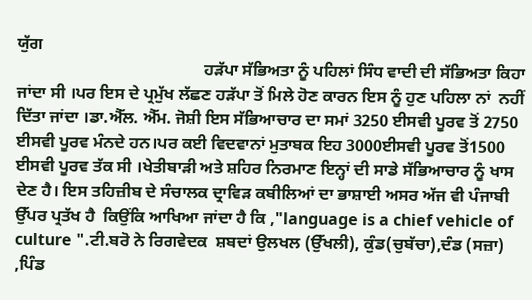ਯੁੱਗ
                                             ਹੜੱਪਾ ਸੱਭਿਅਤਾ ਨੂੰ ਪਹਿਲਾਂ ਸਿੰਧ ਵਾਦੀ ਦੀ ਸੱਭਿਅਤਾ ਕਿਹਾ ਜਾਂਦਾ ਸੀ ।ਪਰ ਇਸ ਦੇ ਪ੍ਰਮੁੱਖ ਲੱਛਣ ਹੜੱਪਾ ਤੋਂ ਮਿਲੇ ਹੋਣ ਕਾਰਨ ਇਸ ਨੂੰ ਹੁਣ ਪਹਿਲਾ ਨਾਂ  ਨਹੀਂ ਦਿੱਤਾ ਜਾਂਦਾ ।ਡਾ.ਐੱਲ. ਐੱਮ. ਜੋਸ਼ੀ ਇਸ ਸੱਭਿਆਚਾਰ ਦਾ ਸਮਾਂ 3250 ਈਸਵੀ ਪੂਰਵ ਤੋਂ 2750 ਈਸਵੀ ਪੂਰਵ ਮੰਨਦੇ ਹਨ।ਪਰ ਕਈ ਵਿਦਵਾਨਾਂ ਮੁਤਾਬਕ ਇਹ 3000ਈਸਵੀ ਪੂਰਵ ਤੋਂ1500 ਈਸਵੀ ਪੂਰਵ ਤੱਕ ਸੀ ।ਖੇਤੀਬਾੜੀ ਅਤੇ ਸ਼ਹਿਰ ਨਿਰਮਾਣ ਇਨ੍ਹਾਂ ਦੀ ਸਾਡੇ ਸੱਭਿਆਚਾਰ ਨੂੰ ਖਾਸ ਦੇਣ ਹੈ। ਇਸ ਤਹਿਜ਼ੀਬ ਦੇ ਸੰਚਾਲਕ ਦ੍ਰਾਵਿੜ ਕਬੀਲਿਆਂ ਦਾ ਭਾਸ਼ਾਈ ਅਸਰ ਅੱਜ ਵੀ ਪੰਜਾਬੀ ਉੱਪਰ ਪ੍ਰਤੱਖ ਹੈ  ਕਿਉਂਕਿ ਆਖਿਆ ਜਾਂਦਾ ਹੈ ਕਿ ,"language is a chief vehicle of culture ".ਟੀ.ਬਰੋ ਨੇ ਰਿਗਵੇਦਕ  ਸ਼ਬਦਾਂ ਉਲਖਲ (ਉੱਖਲੀ), ਕੁੰਡ(ਚੁਬੱਚਾ),ਦੰਡ (ਸਜ਼ਾ) ,ਪਿੰਡ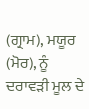(ਗ੍ਰਾਮ), ਮਯੂਰ (ਮੋਰ), ਨੂੰ ਦਰਾਵੜੀ ਮੂਲ ਦੇ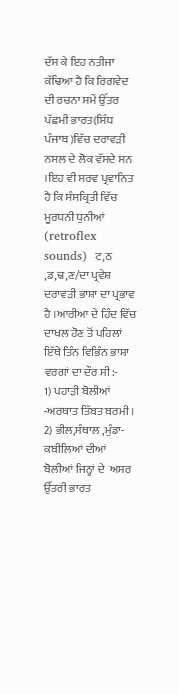ਦੱਸ ਕੇ ਇਹ ਨਤੀਜਾ ਕੱਢਿਆ ਹੈ ਕਿ ਰਿਗਵੇਦ ਦੀ ਰਚਨਾ ਸਮੇਂ ਉੱਤਰ ਪੱਛਮੀ ਭਾਰਤ(ਸਿੰਧ ਪੰਜਾਬ )ਵਿੱਚ ਦਰਾਵੜੀ ਨਸਲ ਦੇ ਲੋਕ ਵੱਸਦੇ ਸਨ ।ਇਹ ਵੀ ਸਰਵ ਪ੍ਰਵਾਨਿਤ ਹੈ ਕਿ ਸੰਸਕ੍ਰਿਤੀ ਵਿੱਚ ਮੂਰਧਨੀ ਧੁਨੀਆਂ  (retroflex sounds)  ਟ,ਠ ,ਡ,ਢ,ਣ/ਦਾ ਪ੍ਰਵੇਸ਼ ਦਰਾਵੜੀ ਭਾਸ਼ਾ ਦਾ ਪ੍ਰਭਾਵ ਹੈ ।ਆਰੀਆ ਦੇ ਹਿੰਦ ਵਿੱਚ ਦਾਖਲ ਹੋਣ ਤੋਂ ਪਹਿਲਾਂ ਇੱਥੇ ਤਿੰਨ ਵਿਭਿੰਨ ਭਾਸ਼ਾ ਵਰਗਾਂ ਦਾ ਦੌਰ ਸੀ:-
1) ਪਹਾੜੀ ਬੋਲੀਆਂ -ਅਰਥਾਤ ਤਿੱਬਤ ਬਰਮੀ ।
2) ਭੀਲ,ਸੰਥਾਲ ,ਮੁੰਡਾ- ਕਬੀਲਿਆਂ ਦੀਆਂ ਬੋਲੀਆਂ ਜਿਨ੍ਹਾਂ ਦੇ  ਅਸਰ ਉੱਤਰੀ ਭਾਰਤ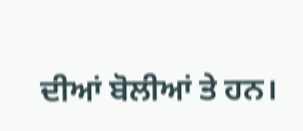ਦੀਆਂ ਬੋਲੀਆਂ ਤੇ ਹਨ।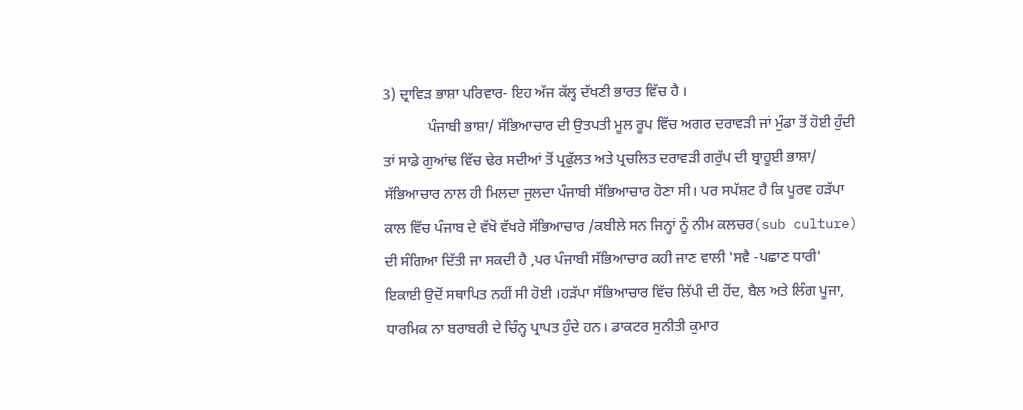3) ਦ੍ਰਾਵਿੜ ਭਾਸ਼ਾ ਪਰਿਵਾਰ- ਇਹ ਅੱਜ ਕੱਲ੍ਹ ਦੱਖਣੀ ਭਾਰਤ ਵਿੱਚ ਹੈ ।
            ਪੰਜਾਬੀ ਭਾਸ਼ਾ/ ਸੱਭਿਆਚਾਰ ਦੀ ਉਤਪਤੀ ਮੂਲ ਰੂਪ ਵਿੱਚ ਅਗਰ ਦਰਾਵੜੀ ਜਾਂ ਮੁੰਡਾ ਤੋਂ ਹੋਈ ਹੁੰਦੀ ਤਾਂ ਸਾਡੇ ਗੁਆਂਢ ਵਿੱਚ ਢੇਰ ਸਦੀਆਂ ਤੋਂ ਪ੍ਰਫੁੱਲਤ ਅਤੇ ਪ੍ਰਚਲਿਤ ਦਰਾਵੜੀ ਗਰੁੱਪ ਦੀ ਬ੍ਰਾਹੂਈ ਭਾਸ਼ਾ/ ਸੱਭਿਆਚਾਰ ਨਾਲ ਹੀ ਮਿਲਦਾ ਜੁਲਦਾ ਪੰਜਾਬੀ ਸੱਭਿਆਚਾਰ ਹੋਣਾ ਸੀ। ਪਰ ਸਪੱਸ਼ਟ ਹੈ ਕਿ ਪੂਰਵ ਹੜੱਪਾ ਕਾਲ ਵਿੱਚ ਪੰਜਾਬ ਦੇ ਵੱਖੋ ਵੱਖਰੇ ਸੱਭਿਆਚਾਰ /ਕਬੀਲੇ ਸਨ ਜਿਨ੍ਹਾਂ ਨੂੰ ਨੀਮ ਕਲਚਰ(sub culture) ਦੀ ਸੰਗਿਆ ਦਿੱਤੀ ਜਾ ਸਕਦੀ ਹੈ ,ਪਰ ਪੰਜਾਬੀ ਸੱਭਿਆਚਾਰ ਕਹੀ ਜਾਣ ਵਾਲੀ 'ਸਵੈ -ਪਛਾਣ ਧਾਰੀ' ਇਕਾਈ ਉਦੋਂ ਸਥਾਪਿਤ ਨਹੀਂ ਸੀ ਹੋਈ ।ਹੜੱਪਾ ਸੱਭਿਆਚਾਰ ਵਿੱਚ ਲਿੱਪੀ ਦੀ ਹੋਂਦ, ਬੈਲ ਅਤੇ ਲਿੰਗ ਪੂਜਾ, ਧਾਰਮਿਕ ਨਾ ਬਰਾਬਰੀ ਦੇ ਚਿੰਨ੍ਹ ਪ੍ਰਾਪਤ ਹੁੰਦੇ ਹਨ। ਡਾਕਟਰ ਸੁਨੀਤੀ ਕੁਮਾਰ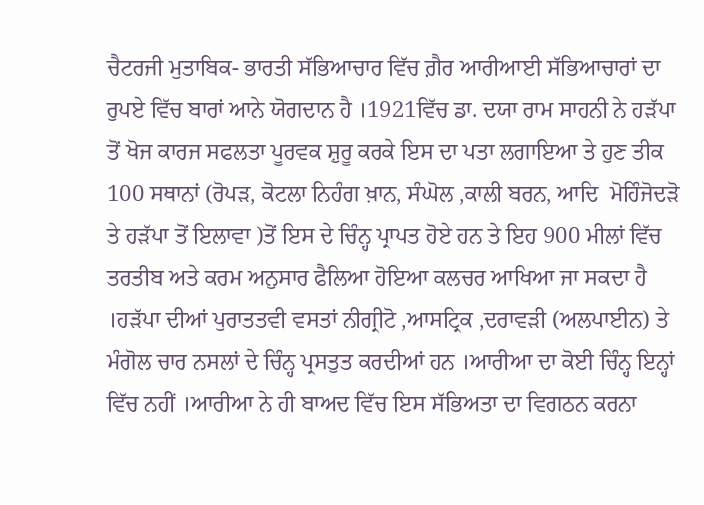ਚੈਟਰਜੀ ਮੁਤਾਬਿਕ- ਭਾਰਤੀ ਸੱਭਿਆਚਾਰ ਵਿੱਚ ਗ਼ੈਰ ਆਰੀਆਈ ਸੱਭਿਆਚਾਰਾਂ ਦਾ ਰੁਪਏ ਵਿੱਚ ਬਾਰਾਂ ਆਨੇ ਯੋਗਦਾਨ ਹੈ ।1921ਵਿੱਚ ਡਾ. ਦਯਾ ਰਾਮ ਸਾਹਨੀ ਨੇ ਹੜੱਪਾ ਤੋਂ ਖੋਜ ਕਾਰਜ ਸਫਲਤਾ ਪੂਰਵਕ ਸ਼ੁਰੂ ਕਰਕੇ ਇਸ ਦਾ ਪਤਾ ਲਗਾਇਆ ਤੇ ਹੁਣ ਤੀਕ 100 ਸਥਾਨਾਂ (ਰੋਪੜ, ਕੋਟਲਾ ਨਿਹੰਗ ਖ਼ਾਨ, ਸੰਘੋਲ ,ਕਾਲੀ ਬਰਨ, ਆਦਿ  ਮੋਹਿੰਜੋਦੜੋ ਤੇ ਹੜੱਪਾ ਤੋਂ ਇਲਾਵਾ )ਤੋਂ ਇਸ ਦੇ ਚਿੰਨ੍ਹ ਪ੍ਰਾਪਤ ਹੋਏ ਹਨ ਤੇ ਇਹ 900 ਮੀਲਾਂ ਵਿੱਚ ਤਰਤੀਬ ਅਤੇ ਕਰਮ ਅਨੁਸਾਰ ਫੈਲਿਆ ਹੋਇਆ ਕਲਚਰ ਆਖਿਆ ਜਾ ਸਕਦਾ ਹੈ ।ਹੜੱਪਾ ਦੀਆਂ ਪੁਰਾਤਤਵੀ ਵਸਤਾਂ ਨੀਗ੍ਰੀਟੋ ,ਆਸਟ੍ਰਿਕ ,ਦਰਾਵੜੀ (ਅਲਪਾਈਨ) ਤੇ ਮੰਗੋਲ ਚਾਰ ਨਸਲਾਂ ਦੇ ਚਿੰਨ੍ਹ ਪ੍ਰਸਤੁਤ ਕਰਦੀਆਂ ਹਨ ।ਆਰੀਆ ਦਾ ਕੋਈ ਚਿੰਨ੍ਹ ਇਨ੍ਹਾਂ ਵਿੱਚ ਨਹੀਂ ।ਆਰੀਆ ਨੇ ਹੀ ਬਾਅਦ ਵਿੱਚ ਇਸ ਸੱਭਿਅਤਾ ਦਾ ਵਿਗਠਨ ਕਰਨਾ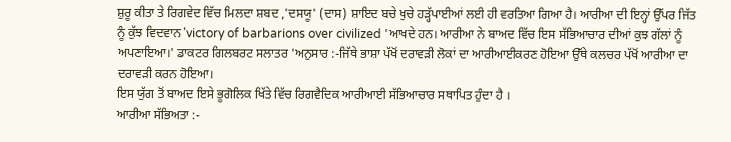ਸ਼ੁਰੂ ਕੀਤਾ ਤੇ ਰਿਗਵੇਦ ਵਿੱਚ ਮਿਲਦਾ ਸ਼ਬਦ ,'ਦਸਯੂ' (ਦਾਸ) ਸ਼ਾਇਦ ਬਚੇ ਖੁਚੇ ਹੜ੍ਹੱਪਾਈਆਂ ਲਈ ਹੀ ਵਰਤਿਆ ਗਿਆ ਹੈ। ਆਰੀਆ ਦੀ ਇਨ੍ਹਾਂ ਉੱਪਰ ਜਿੱਤ ਨੂੰ ਕੁੱਝ ਵਿਦਵਾਨ 'victory of barbarions over civilized 'ਆਖਦੇ ਹਨ। ਆਰੀਆ ਨੇ ਬਾਅਦ ਵਿੱਚ ਇਸ ਸੱਭਿਆਚਾਰ ਦੀਆਂ ਕੁਝ ਗੱਲਾਂ ਨੂੰ ਅਪਣਾਇਆ।' ਡਾਕਟਰ ਗਿਲਬਰਟ ਸਲਾਤਰ 'ਅਨੁਸਾਰ :-ਜਿੱਥੇ ਭਾਸ਼ਾ ਪੱਖੋਂ ਦਰਾਵੜੀ ਲੋਕਾਂ ਦਾ ਆਰੀਆਈਕਰਣ ਹੋਇਆ ਉੱਥੇ ਕਲਚਰ ਪੱਖੋਂ ਆਰੀਆ ਦਾ ਦਰਾਵੜੀ ਕਰਨ ਹੋਇਆ।
ਇਸ ਯੁੱਗ ਤੋਂ ਬਾਅਦ ਇਸੇ ਭੂਗੋਲਿਕ ਖਿੱਤੇ ਵਿੱਚ ਰਿਗਵੈਦਿਕ ਆਰੀਆਈ ਸੱਭਿਆਚਾਰ ਸਥਾਪਿਤ ਹੁੰਦਾ ਹੈ ।
ਆਰੀਆ ਸੱਭਿਅਤਾ :-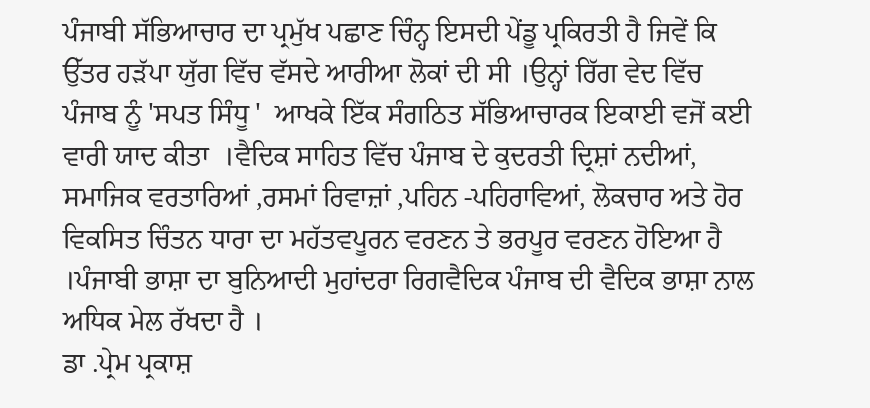ਪੰਜਾਬੀ ਸੱਭਿਆਚਾਰ ਦਾ ਪ੍ਰਮੁੱਖ ਪਛਾਣ ਚਿੰਨ੍ਹ ਇਸਦੀ ਪੇਂਡੂ ਪ੍ਰਕਿਰਤੀ ਹੈ ਜਿਵੇਂ ਕਿ ਉੱਤਰ ਹੜੱਪਾ ਯੁੱਗ ਵਿੱਚ ਵੱਸਦੇ ਆਰੀਆ ਲੋਕਾਂ ਦੀ ਸੀ ।ਉਨ੍ਹਾਂ ਰਿੱਗ ਵੇਦ ਵਿੱਚ ਪੰਜਾਬ ਨੂੰ 'ਸਪਤ ਸਿੰਧੂ '  ਆਖਕੇ ਇੱਕ ਸੰਗਠਿਤ ਸੱਭਿਆਚਾਰਕ ਇਕਾਈ ਵਜੋਂ ਕਈ ਵਾਰੀ ਯਾਦ ਕੀਤਾ  ।ਵੈਦਿਕ ਸਾਹਿਤ ਵਿੱਚ ਪੰਜਾਬ ਦੇ ਕੁਦਰਤੀ ਦ੍ਰਿਸ਼ਾਂ ਨਦੀਆਂ, ਸਮਾਜਿਕ ਵਰਤਾਰਿਆਂ ,ਰਸਮਾਂ ਰਿਵਾਜ਼ਾਂ ,ਪਹਿਨ -ਪਹਿਰਾਵਿਆਂ, ਲੋਕਚਾਰ ਅਤੇ ਹੋਰ ਵਿਕਸਿਤ ਚਿੰਤਨ ਧਾਰਾ ਦਾ ਮਹੱਤਵਪੂਰਨ ਵਰਣਨ ਤੇ ਭਰਪੂਰ ਵਰਣਨ ਹੋਇਆ ਹੈ ।ਪੰਜਾਬੀ ਭਾਸ਼ਾ ਦਾ ਬੁਨਿਆਦੀ ਮੁਹਾਂਦਰਾ ਰਿਗਵੈਦਿਕ ਪੰਜਾਬ ਦੀ ਵੈਦਿਕ ਭਾਸ਼ਾ ਨਾਲ ਅਧਿਕ ਮੇਲ ਰੱਖਦਾ ਹੈ ।
ਡਾ .ਪ੍ਰੇਮ ਪ੍ਰਕਾਸ਼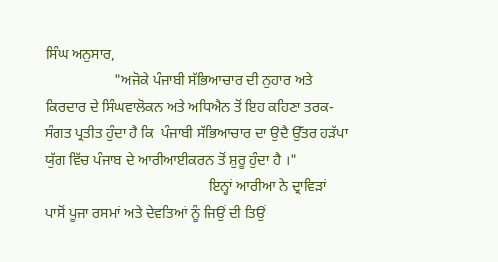ਸਿੰਘ ਅਨੁਸਾਰ,
                   "ਅਜੋਕੇ ਪੰਜਾਬੀ ਸੱਭਿਆਚਾਰ ਦੀ ਨੁਹਾਰ ਅਤੇ ਕਿਰਦਾਰ ਦੇ ਸਿੰਘਵਾਲੋਕਨ ਅਤੇ ਅਧਿਐਨ ਤੋਂ ਇਹ ਕਹਿਣਾ ਤਰਕ- ਸੰਗਤ ਪ੍ਰਤੀਤ ਹੁੰਦਾ ਹੈ ਕਿ  ਪੰਜਾਬੀ ਸੱਭਿਆਚਾਰ ਦਾ ਉਦੈ ਉੱਤਰ ਹੜੱਪਾ ਯੁੱਗ ਵਿੱਚ ਪੰਜਾਬ ਦੇ ਆਰੀਆਈਕਰਨ ਤੋਂ ਸ਼ੁਰੂ ਹੁੰਦਾ ਹੈ ।"
                                             ਇਨ੍ਹਾਂ ਆਰੀਆ ਨੇ ਦ੍ਰਾਵਿੜਾਂ ਪਾਸੋਂ ਪੂਜਾ ਰਸਮਾਂ ਅਤੇ ਦੇਵਤਿਆਂ ਨੂੰ ਜਿਉਂ ਦੀ ਤਿਉਂ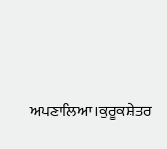ਅਪਣਾਲਿਆ।ਕੁਰੂਕਸ਼ੇਤਰ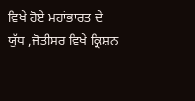ਵਿਖੇ ਹੋਏ ਮਹਾਂਭਾਰਤ ਦੇ ਯੁੱਧ ,ਜੋਤੀਸਰ ਵਿਖੇ ਕ੍ਰਿਸ਼ਨ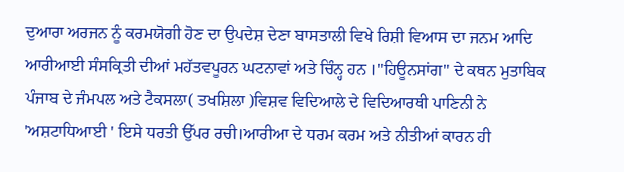ਦੁਆਰਾ ਅਰਜਨ ਨੂੰ ਕਰਮਯੋਗੀ ਹੋਣ ਦਾ ਉਪਦੇਸ਼ ਦੇਣਾ ਬਾਸਤਾਲੀ ਵਿਖੇ ਰਿਸ਼ੀ ਵਿਆਸ ਦਾ ਜਨਮ ਆਦਿ ਆਰੀਆਈ ਸੰਸਕ੍ਰਿਤੀ ਦੀਆਂ ਮਹੱਤਵਪੂਰਨ ਘਟਨਾਵਾਂ ਅਤੇ ਚਿੰਨ੍ਹ ਹਨ ।"ਹਿਊਨਸਾਂਗ" ਦੇ ਕਥਨ ਮੁਤਾਬਿਕ ਪੰਜਾਬ ਦੇ ਜੰਮਪਲ ਅਤੇ ਟੈਕਸਲਾ( ਤਖਸ਼ਿਲਾ )ਵਿਸ਼ਵ ਵਿਦਿਆਲੇ ਦੇ ਵਿਦਿਆਰਥੀ ਪਾਣਿਨੀ ਨੇ 'ਅਸ਼ਟਾਧਿਆਈ ' ਇਸੇ ਧਰਤੀ ਉੱਪਰ ਰਚੀ।ਆਰੀਆ ਦੇ ਧਰਮ ਕਰਮ ਅਤੇ ਨੀਤੀਆਂ ਕਾਰਨ ਹੀ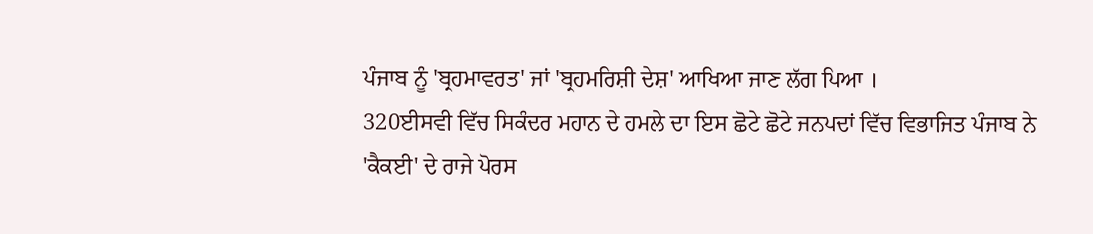ਪੰਜਾਬ ਨੂੰ 'ਬ੍ਰਹਮਾਵਰਤ' ਜਾਂ 'ਬ੍ਰਹਮਰਿਸ਼ੀ ਦੇਸ਼' ਆਖਿਆ ਜਾਣ ਲੱਗ ਪਿਆ ।
320ਈਸਵੀ ਵਿੱਚ ਸਿਕੰਦਰ ਮਹਾਨ ਦੇ ਹਮਲੇ ਦਾ ਇਸ ਛੋਟੇ ਛੋਟੇ ਜਨਪਦਾਂ ਵਿੱਚ ਵਿਭਾਜਿਤ ਪੰਜਾਬ ਨੇ 'ਕੈਕਈ' ਦੇ ਰਾਜੇ ਪੋਰਸ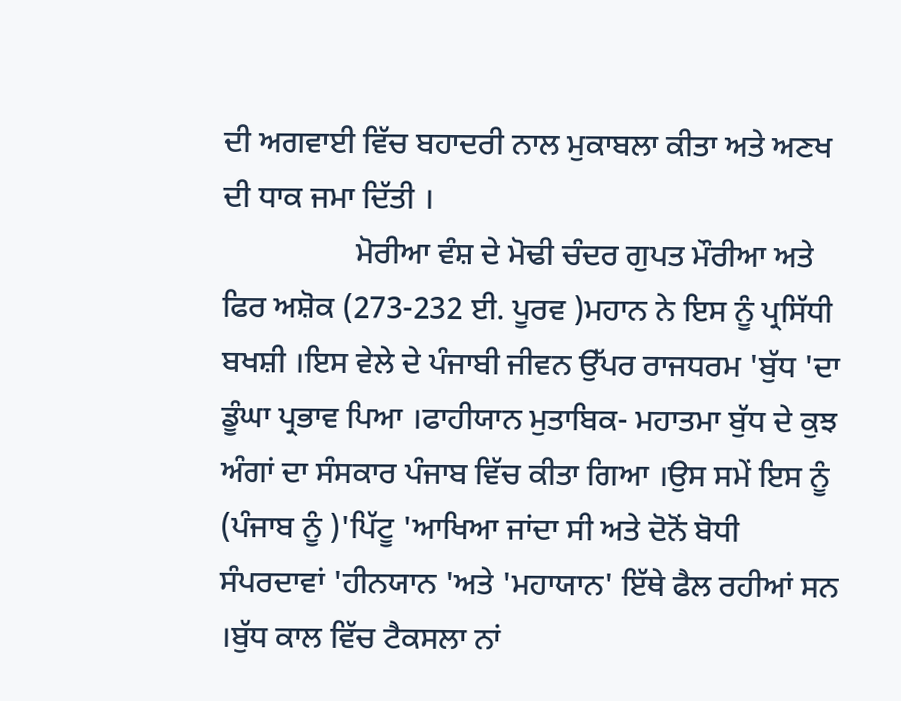ਦੀ ਅਗਵਾਈ ਵਿੱਚ ਬਹਾਦਰੀ ਨਾਲ ਮੁਕਾਬਲਾ ਕੀਤਾ ਅਤੇ ਅਣਖ ਦੀ ਧਾਕ ਜਮਾ ਦਿੱਤੀ ।
                 ਮੋਰੀਆ ਵੰਸ਼ ਦੇ ਮੋਢੀ ਚੰਦਰ ਗੁਪਤ ਮੌਰੀਆ ਅਤੇ ਫਿਰ ਅਸ਼ੋਕ (273-232 ਈ. ਪੂਰਵ )ਮਹਾਨ ਨੇ ਇਸ ਨੂੰ ਪ੍ਰਸਿੱਧੀ ਬਖਸ਼ੀ ।ਇਸ ਵੇਲੇ ਦੇ ਪੰਜਾਬੀ ਜੀਵਨ ਉੱਪਰ ਰਾਜਧਰਮ 'ਬੁੱਧ 'ਦਾ ਡੂੰਘਾ ਪ੍ਰਭਾਵ ਪਿਆ ।ਫਾਹੀਯਾਨ ਮੁਤਾਬਿਕ- ਮਹਾਤਮਾ ਬੁੱਧ ਦੇ ਕੁਝ ਅੰਗਾਂ ਦਾ ਸੰਸਕਾਰ ਪੰਜਾਬ ਵਿੱਚ ਕੀਤਾ ਗਿਆ ।ਉਸ ਸਮੇਂ ਇਸ ਨੂੰ (ਪੰਜਾਬ ਨੂੰ )'ਪਿੱਟੂ 'ਆਖਿਆ ਜਾਂਦਾ ਸੀ ਅਤੇ ਦੋਨੋਂ ਬੋਧੀ ਸੰਪਰਦਾਵਾਂ 'ਹੀਨਯਾਨ 'ਅਤੇ 'ਮਹਾਯਾਨ' ਇੱਥੇ ਫੈਲ ਰਹੀਆਂ ਸਨ ।ਬੁੱਧ ਕਾਲ ਵਿੱਚ ਟੈਕਸਲਾ ਨਾਂ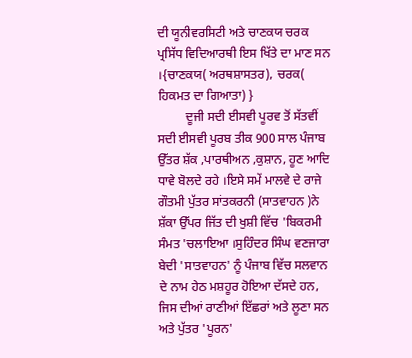ਦੀ ਯੂਨੀਵਰਸਿਟੀ ਅਤੇ ਚਾਣਕਯ ਚਰਕ ਪ੍ਰਸਿੱਧ ਵਿਦਿਆਰਥੀ ਇਸ ਖਿੱਤੇ ਦਾ ਮਾਣ ਸਨ ।{ਚਾਣਕਯ( ਅਰਥਸ਼ਾਸਤਰ), ਚਰਕ( ਹਿਕਮਤ ਦਾ ਗਿਆਤਾ) }
         ਦੂਜੀ ਸਦੀ ਈਸਵੀ ਪੂਰਵ ਤੋਂ ਸੱਤਵੀਂ ਸਦੀ ਈਸਵੀ ਪੂਰਬ ਤੀਕ 900 ਸਾਲ ਪੰਜਾਬ ਉੱਤਰ ਸ਼ੱਕ ,ਪਾਰਥੀਅਨ ,ਕੁਸ਼ਾਨ, ਹੂਣ ਆਦਿ ਧਾਵੇ ਬੋਲਦੇ ਰਹੇ ।ਇਸੇ ਸਮੇਂ ਮਾਲਵੇ ਦੇ ਰਾਜੇ ਗੌਤਮੀ ਪੁੱਤਰ ਸਾਂਤਕਰਨੀ (ਸਾਤਵਾਹਨ )ਨੇ ਸ਼ੱਕਾ ਉੱਪਰ ਜਿੱਤ ਦੀ ਖੁਸ਼ੀ ਵਿੱਚ 'ਬਿਕਰਮੀ ਸੰਮਤ 'ਚਲਾਇਆ ।ਸੁਹਿੰਦਰ ਸਿੰਘ ਵਣਜਾਰਾ ਬੇਦੀ 'ਸਾਤਵਾਹਨ' ਨੂੰ ਪੰਜਾਬ ਵਿੱਚ ਸਲਵਾਨ ਦੇ ਨਾਮ ਹੇਠ ਮਸ਼ਹੂਰ ਹੋਇਆ ਦੱਸਦੇ ਹਨ, ਜਿਸ ਦੀਆਂ ਰਾਣੀਆਂ ਇੱਛਰਾਂ ਅਤੇ ਲੂਣਾ ਸਨ ਅਤੇ ਪੁੱਤਰ 'ਪੂਰਨ'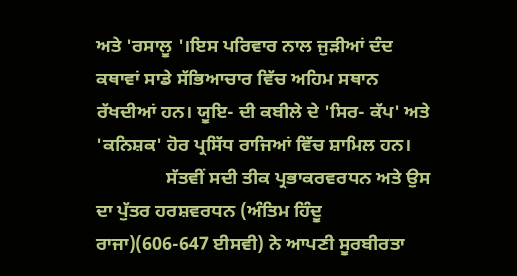ਅਤੇ 'ਰਸਾਲੂ '।ਇਸ ਪਰਿਵਾਰ ਨਾਲ ਜੁੜੀਆਂ ਦੰਦ ਕਥਾਵਾਂ ਸਾਡੇ ਸੱਭਿਆਚਾਰ ਵਿੱਚ ਅਹਿਮ ਸਥਾਨ ਰੱਖਦੀਆਂ ਹਨ। ਯੂਇ- ਦੀ ਕਬੀਲੇ ਦੇ 'ਸਿਰ- ਕੱਪ' ਅਤੇ 'ਕਨਿਸ਼ਕ' ਹੋਰ ਪ੍ਰਸਿੱਧ ਰਾਜਿਆਂ ਵਿੱਚ ਸ਼ਾਮਿਲ ਹਨ।
               ਸੱਤਵੀਂ ਸਦੀ ਤੀਕ ਪ੍ਰਭਾਕਰਵਰਧਨ ਅਤੇ ਉਸ ਦਾ ਪੁੱਤਰ ਹਰਸ਼ਵਰਧਨ (ਅੰਤਿਮ ਹਿੰਦੂ ਰਾਜਾ)(606-647 ਈਸਵੀ) ਨੇ ਆਪਣੀ ਸੂਰਬੀਰਤਾ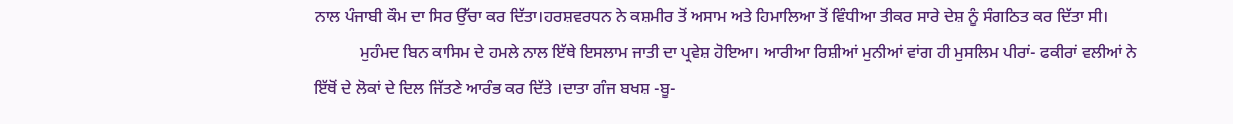ਨਾਲ ਪੰਜਾਬੀ ਕੌਮ ਦਾ ਸਿਰ ਉੱਚਾ ਕਰ ਦਿੱਤਾ।ਹਰਸ਼ਵਰਧਨ ਨੇ ਕਸ਼ਮੀਰ ਤੋਂ ਅਸਾਮ ਅਤੇ ਹਿਮਾਲਿਆ ਤੋਂ ਵਿੰਧੀਆ ਤੀਕਰ ਸਾਰੇ ਦੇਸ਼ ਨੂੰ ਸੰਗਠਿਤ ਕਰ ਦਿੱਤਾ ਸੀ।
           ਮੁਹੰਮਦ ਬਿਨ ਕਾਸਿਮ ਦੇ ਹਮਲੇ ਨਾਲ ਇੱਥੇ ਇਸਲਾਮ ਜਾਤੀ ਦਾ ਪ੍ਰਵੇਸ਼ ਹੋਇਆ। ਆਰੀਆ ਰਿਸ਼ੀਆਂ ਮੁਨੀਆਂ ਵਾਂਗ ਹੀ ਮੁਸਲਿਮ ਪੀਰਾਂ- ਫਕੀਰਾਂ ਵਲੀਆਂ ਨੇ ਇੱਥੋਂ ਦੇ ਲੋਕਾਂ ਦੇ ਦਿਲ ਜਿੱਤਣੇ ਆਰੰਭ ਕਰ ਦਿੱਤੇ ।ਦਾਤਾ ਗੰਜ ਬਖਸ਼ -ਬੂ-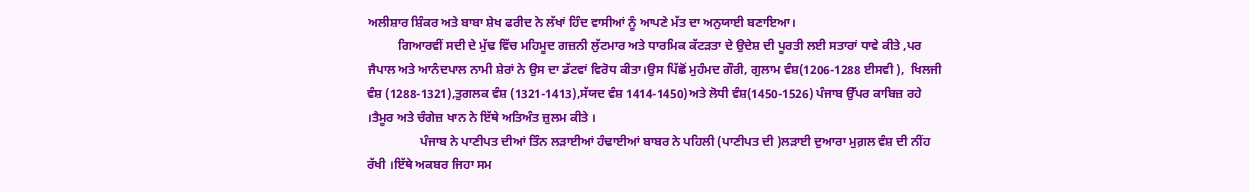ਅਲੀਸ਼ਾਰ ਸ਼ਿੰਕਰ ਅਤੇ ਬਾਬਾ ਸ਼ੇਖ ਫਰੀਦ ਨੇ ਲੱਖਾਂ ਹਿੰਦ ਵਾਸੀਆਂ ਨੂੰ ਆਪਣੇ ਮੱਤ ਦਾ ਅਨੁਯਾਈ ਬਣਾਇਆ।
          ਗਿਆਰਵੀਂ ਸਦੀ ਦੇ ਮੁੱਢ ਵਿੱਚ ਮਹਿਮੂਦ ਗਜ਼ਨੀ ਲੁੱਟਮਾਰ ਅਤੇ ਧਾਰਮਿਕ ਕੱਟੜਤਾ ਦੇ ਉਦੇਸ਼ ਦੀ ਪੂਰਤੀ ਲਈ ਸਤਾਰਾਂ ਧਾਵੇ ਕੀਤੇ ,ਪਰ ਜੈਪਾਲ ਅਤੇ ਆਨੰਦਪਾਲ ਨਾਮੀ ਸ਼ੇਰਾਂ ਨੇ ਉਸ ਦਾ ਡੱਟਵਾਂ ਵਿਰੋਧ ਕੀਤਾ।ਉਸ ਪਿੱਛੋਂ ਮੁਹੰਮਦ ਗੌਰੀ, ਗੁਲਾਮ ਵੰਸ਼(1206-1288 ਈਸਵੀ ),  ਖਿਲਜੀ ਵੰਸ਼ (1288-1321),ਤੁਗਲਕ ਵੰਸ਼ (1321-1413),ਸੱਯਦ ਵੰਸ਼ 1414-1450)ਅਤੇ ਲੋਧੀ ਵੰਸ਼(1450-1526) ਪੰਜਾਬ ਉੱਪਰ ਕਾਬਿਜ਼ ਰਹੇ ।ਤੈਮੂਰ ਅਤੇ ਚੰਗੇਜ਼ ਖਾਨ ਨੇ ਇੱਥੇ ਅਤਿਅੰਤ ਜ਼ੁਲਮ ਕੀਤੇ ।
                 ਪੰਜਾਬ ਨੇ ਪਾਣੀਪਤ ਦੀਆਂ ਤਿੰਨ ਲੜਾਈਆਂ ਹੰਢਾਈਆਂ ਬਾਬਰ ਨੇ ਪਹਿਲੀ (ਪਾਣੀਪਤ ਦੀ )ਲੜਾਈ ਦੁਆਰਾ ਮੁਗ਼ਲ ਵੰਸ਼ ਦੀ ਨੀਂਹ ਰੱਖੀ ।ਇੱਥੇ ਅਕਬਰ ਜਿਹਾ ਸਮ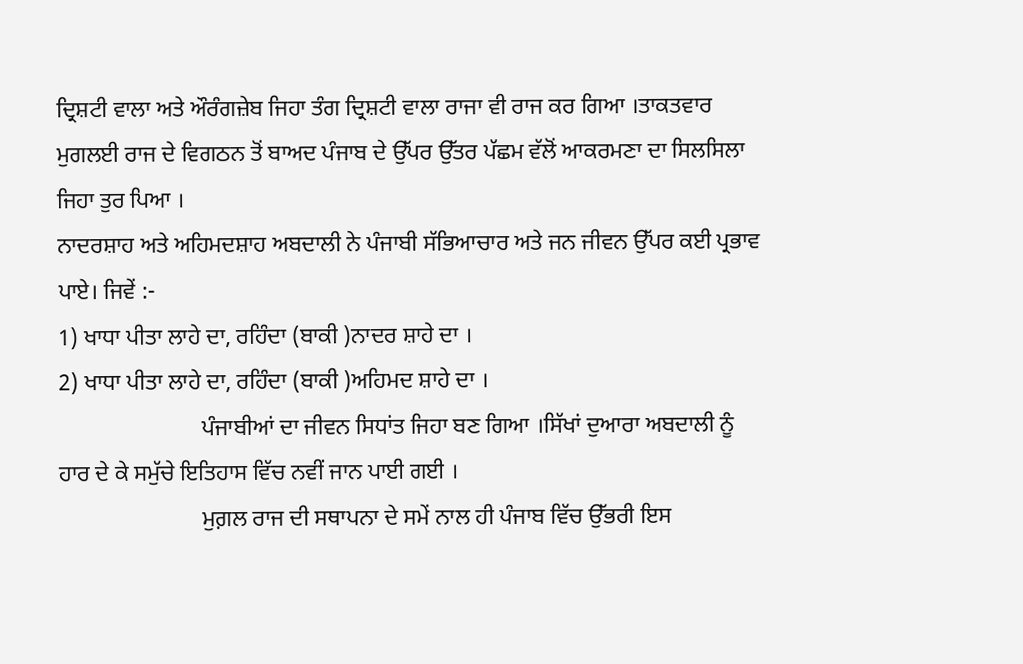ਦ੍ਰਿਸ਼ਟੀ ਵਾਲਾ ਅਤੇ ਔਰੰਗਜ਼ੇਬ ਜਿਹਾ ਤੰਗ ਦ੍ਰਿਸ਼ਟੀ ਵਾਲਾ ਰਾਜਾ ਵੀ ਰਾਜ ਕਰ ਗਿਆ ।ਤਾਕਤਵਾਰ ਮੁਗਲਈ ਰਾਜ ਦੇ ਵਿਗਠਨ ਤੋਂ ਬਾਅਦ ਪੰਜਾਬ ਦੇ ਉੱਪਰ ਉੱਤਰ ਪੱਛਮ ਵੱਲੋਂ ਆਕਰਮਣਾ ਦਾ ਸਿਲਸਿਲਾ ਜਿਹਾ ਤੁਰ ਪਿਆ ।
ਨਾਦਰਸ਼ਾਹ ਅਤੇ ਅਹਿਮਦਸ਼ਾਹ ਅਬਦਾਲੀ ਨੇ ਪੰਜਾਬੀ ਸੱਭਿਆਚਾਰ ਅਤੇ ਜਨ ਜੀਵਨ ਉੱਪਰ ਕਈ ਪ੍ਰਭਾਵ ਪਾਏ। ਜਿਵੇਂ :-
1) ਖਾਧਾ ਪੀਤਾ ਲਾਹੇ ਦਾ, ਰਹਿੰਦਾ (ਬਾਕੀ )ਨਾਦਰ ਸ਼ਾਹੇ ਦਾ ।
2) ਖਾਧਾ ਪੀਤਾ ਲਾਹੇ ਦਾ, ਰਹਿੰਦਾ (ਬਾਕੀ )ਅਹਿਮਦ ਸ਼ਾਹੇ ਦਾ ।
                         ਪੰਜਾਬੀਆਂ ਦਾ ਜੀਵਨ ਸਿਧਾਂਤ ਜਿਹਾ ਬਣ ਗਿਆ ।ਸਿੱਖਾਂ ਦੁਆਰਾ ਅਬਦਾਲੀ ਨੂੰ ਹਾਰ ਦੇ ਕੇ ਸਮੁੱਚੇ ਇਤਿਹਾਸ ਵਿੱਚ ਨਵੀਂ ਜਾਨ ਪਾਈ ਗਈ ।
                         ਮੁਗ਼ਲ ਰਾਜ ਦੀ ਸਥਾਪਨਾ ਦੇ ਸਮੇਂ ਨਾਲ ਹੀ ਪੰਜਾਬ ਵਿੱਚ ਉੱਭਰੀ ਇਸ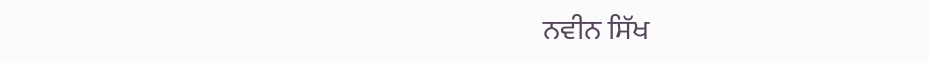ਨਵੀਨ ਸਿੱਖ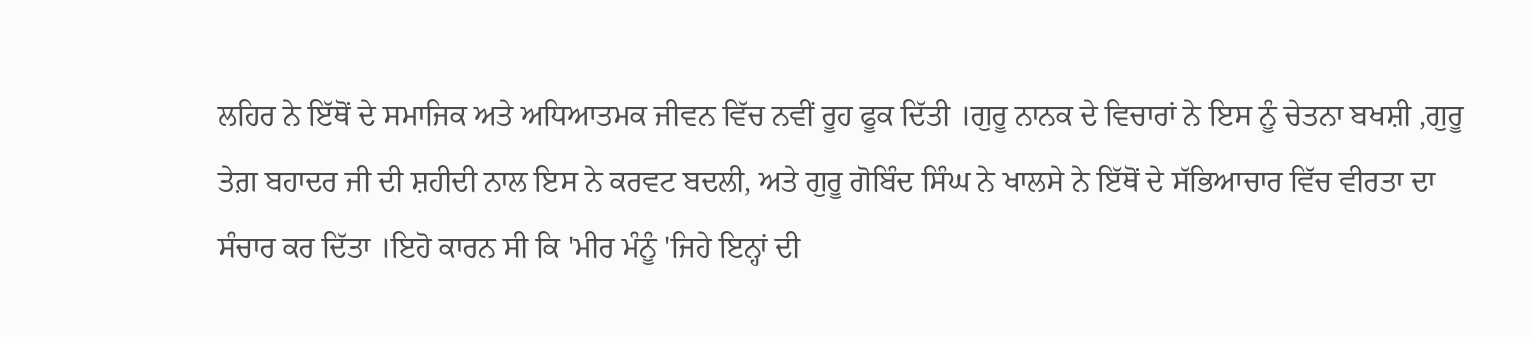ਲਹਿਰ ਨੇ ਇੱਥੋਂ ਦੇ ਸਮਾਜਿਕ ਅਤੇ ਅਧਿਆਤਮਕ ਜੀਵਨ ਵਿੱਚ ਨਵੀਂ ਰੂਹ ਫੂਕ ਦਿੱਤੀ ।ਗੁਰੂ ਨਾਨਕ ਦੇ ਵਿਚਾਰਾਂ ਨੇ ਇਸ ਨੂੰ ਚੇਤਨਾ ਬਖਸ਼ੀ ,ਗੁਰੂ ਤੇਗ਼ ਬਹਾਦਰ ਜੀ ਦੀ ਸ਼ਹੀਦੀ ਨਾਲ ਇਸ ਨੇ ਕਰਵਟ ਬਦਲੀ, ਅਤੇ ਗੁਰੂ ਗੋਬਿੰਦ ਸਿੰਘ ਨੇ ਖਾਲਸੇ ਨੇ ਇੱਥੋਂ ਦੇ ਸੱਭਿਆਚਾਰ ਵਿੱਚ ਵੀਰਤਾ ਦਾ ਸੰਚਾਰ ਕਰ ਦਿੱਤਾ ।ਇਹੋ ਕਾਰਨ ਸੀ ਕਿ 'ਮੀਰ ਮੰਨੂੰ 'ਜਿਹੇ ਇਨ੍ਹਾਂ ਦੀ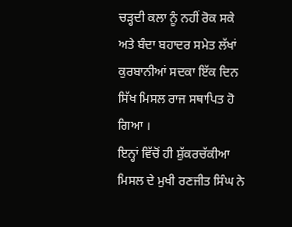ਚੜ੍ਹਦੀ ਕਲਾ ਨੂੰ ਨਹੀਂ ਰੋਕ ਸਕੇ ਅਤੇ ਬੰਦਾ ਬਹਾਦਰ ਸਮੇਤ ਲੱਖਾਂ ਕੁਰਬਾਨੀਆਂ ਸਦਕਾ ਇੱਕ ਦਿਨ ਸਿੱਖ ਮਿਸਲ ਰਾਜ ਸਥਾਪਿਤ ਹੋ ਗਿਆ ।
ਇਨ੍ਹਾਂ ਵਿੱਚੋਂ ਹੀ ਸ਼ੁੱਕਰਚੱਕੀਆ ਮਿਸਲ ਦੇ ਮੁਖੀ ਰਣਜੀਤ ਸਿੰਘ ਨੇ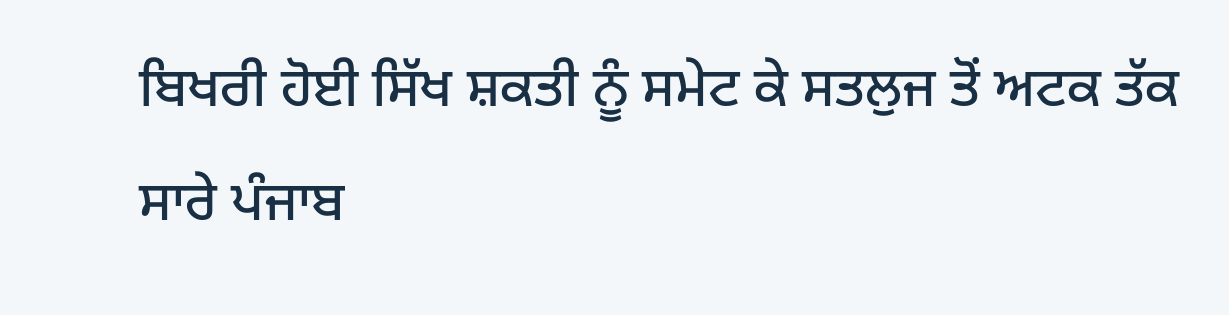ਬਿਖਰੀ ਹੋਈ ਸਿੱਖ ਸ਼ਕਤੀ ਨੂੰ ਸਮੇਟ ਕੇ ਸਤਲੁਜ ਤੋਂ ਅਟਕ ਤੱਕ ਸਾਰੇ ਪੰਜਾਬ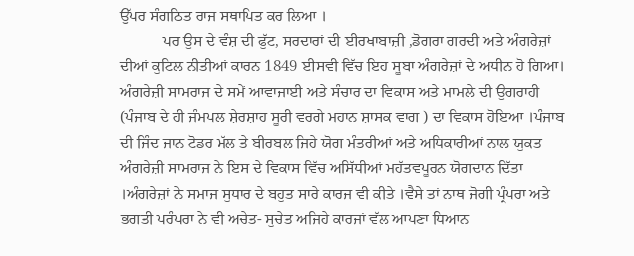ਉੱਪਰ ਸੰਗਠਿਤ ਰਾਜ ਸਥਾਪਿਤ ਕਰ ਲਿਆ ।
           ਪਰ ਉਸ ਦੇ ਵੰਸ਼ ਦੀ ਫੁੱਟ, ਸਰਦਾਰਾਂ ਦੀ ਈਰਖਾਬਾਜ਼ੀ ,ਡੋਗਰਾ ਗਰਦੀ ਅਤੇ ਅੰਗਰੇਜ਼ਾਂ ਦੀਆਂ ਕੁਟਿਲ ਨੀਤੀਆਂ ਕਾਰਨ 1849 ਈਸਵੀ ਵਿੱਚ ਇਹ ਸੂਬਾ ਅੰਗਰੇਜ਼ਾਂ ਦੇ ਅਧੀਨ ਹੋ ਗਿਆ।
ਅੰਗਰੇਜ਼ੀ ਸਾਮਰਾਜ ਦੇ ਸਮੇਂ ਆਵਾਜਾਈ ਅਤੇ ਸੰਚਾਰ ਦਾ ਵਿਕਾਸ ਅਤੇ ਮਾਮਲੇ ਦੀ ਉਗਰਾਹੀ (ਪੰਜਾਬ ਦੇ ਹੀ ਜੰਮਪਲ ਸ਼ੇਰਸ਼ਾਹ ਸੂਰੀ ਵਰਗੇ ਮਹਾਨ ਸ਼ਾਸਕ ਵਾਗ ) ਦਾ ਵਿਕਾਸ ਹੋਇਆ ।ਪੰਜਾਬ ਦੀ ਜਿੰਦ ਜਾਨ ਟੋਡਰ ਮੱਲ ਤੇ ਬੀਰਬਲ ਜਿਹੇ ਯੋਗ ਮੰਤਰੀਆਂ ਅਤੇ ਅਧਿਕਾਰੀਆਂ ਨਾਲ ਯੁਕਤ ਅੰਗਰੇਜ਼ੀ ਸਾਮਰਾਜ ਨੇ ਇਸ ਦੇ ਵਿਕਾਸ ਵਿੱਚ ਅਸਿੱਧੀਆਂ ਮਹੱਤਵਪੂਰਨ ਯੋਗਦਾਨ ਦਿੱਤਾ ।ਅੰਗਰੇਜ਼ਾਂ ਨੇ ਸਮਾਜ ਸੁਧਾਰ ਦੇ ਬਹੁਤ ਸਾਰੇ ਕਾਰਜ ਵੀ ਕੀਤੇ ।ਵੈਸੇ ਤਾਂ ਨਾਥ ਜੋਗੀ ਪ੍ਰੰਪਰਾ ਅਤੇ ਭਗਤੀ ਪਰੰਪਰਾ ਨੇ ਵੀ ਅਚੇਤ- ਸੁਚੇਤ ਅਜਿਹੇ ਕਾਰਜਾਂ ਵੱਲ ਆਪਣਾ ਧਿਆਨ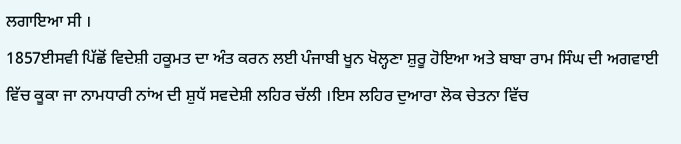ਲਗਾਇਆ ਸੀ ।
1857ਈਸਵੀ ਪਿੱਛੋਂ ਵਿਦੇਸ਼ੀ ਹਕੂਮਤ ਦਾ ਅੰਤ ਕਰਨ ਲਈ ਪੰਜਾਬੀ ਖੂਨ ਖੋਲ੍ਹਣਾ ਸ਼ੁਰੂ ਹੋਇਆ ਅਤੇ ਬਾਬਾ ਰਾਮ ਸਿੰਘ ਦੀ ਅਗਵਾਈ ਵਿੱਚ ਕੂਕਾ ਜਾ ਨਾਮਧਾਰੀ ਨਾਂਅ ਦੀ ਸ਼ੁਧੱ ਸਵਦੇਸ਼ੀ ਲਹਿਰ ਚੱਲੀ ।ਇਸ ਲਹਿਰ ਦੁਆਰਾ ਲੋਕ ਚੇਤਨਾ ਵਿੱਚ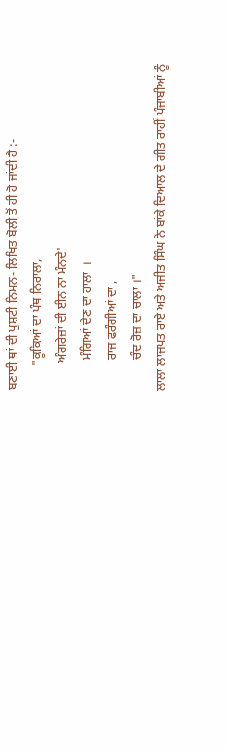ਬਣਾਈ ਥਾਂ ਦੀ ਪੁਸ਼ਟੀ ਨਿਮਨ- ਲਿਖਿਤ ਬੋਲੀ ਤੋਂ ਹੀ ਹੋ ਜਾਂਦੀ ਹੈ :-
        "ਕੂਕਿਆਂ ਦਾ ਪੰਥ ਨਿਰਾਲਾ,
         ਅੰਗਰੇਜ਼ਾਂ ਦੀ ਈਨ ਨਾ ਮੰਨਦੇ'
          ਮੰਗਿਆਂ ਦੇਣ ਦਾ ਹਾਲਾ  ।
          ਰਾਜ ਫਰੰਗੀਆਂ ਦਾ ,
          ਚੰਦ ਰੋਜ਼ ਦਾ ਚਾਲਾ ।"
ਲਾਲਾ ਲਾਜਪਤ ਰਾਏ ਅਤੇ ਅਜੀਤ ਸਿੰਘ ਨੇ ਬਾਂਕੇ ਦਿਆਲ ਦੇ ਗੀਤ ਰਾਹੀਂ ਪੰਜਾਬੀਆਂ ਨੂੰ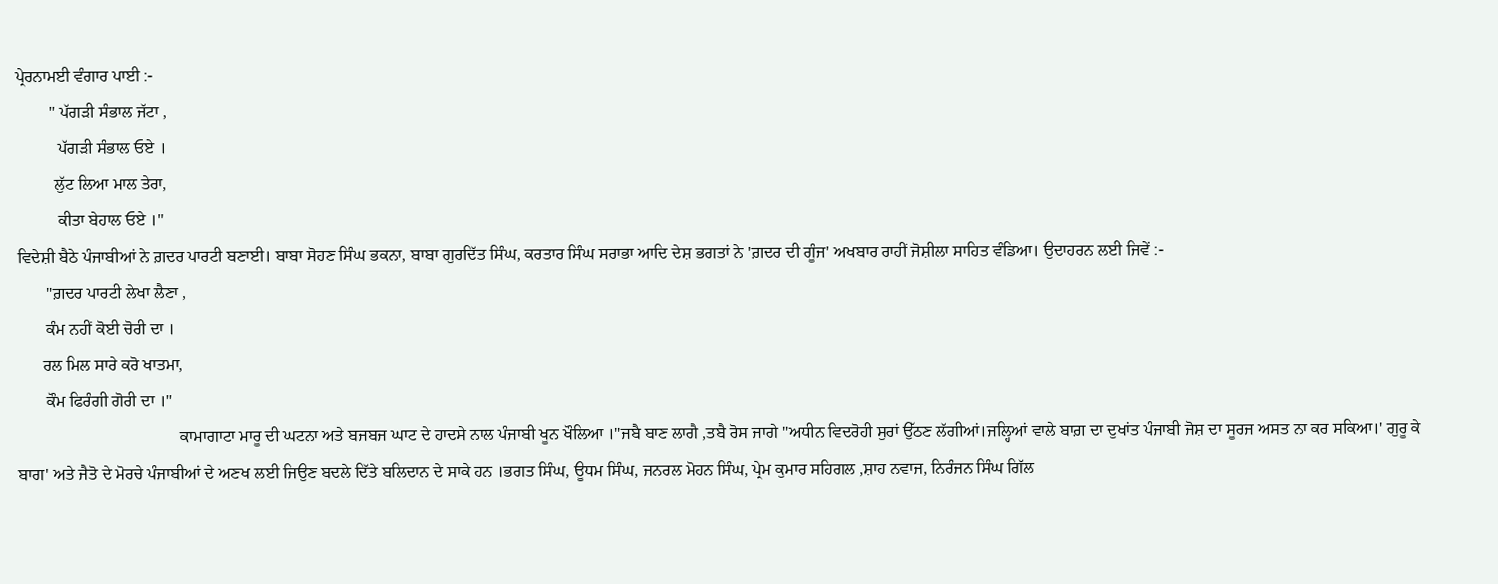ਪ੍ਰੇਰਨਾਮਈ ਵੰਗਾਰ ਪਾਈ :-
        " ਪੱਗੜੀ ਸੰਭਾਲ ਜੱਟਾ ,
          ਪੱਗੜੀ ਸੰਭਾਲ ਓਏ ।
         ਲੁੱਟ ਲਿਆ ਮਾਲ ਤੇਰਾ,
          ਕੀਤਾ ਬੇਹਾਲ ਓਏ ।"
ਵਿਦੇਸ਼ੀ ਬੈਠੇ ਪੰਜਾਬੀਆਂ ਨੇ ਗ਼ਦਰ ਪਾਰਟੀ ਬਣਾਈ। ਬਾਬਾ ਸੋਹਣ ਸਿੰਘ ਭਕਨਾ, ਬਾਬਾ ਗੁਰਦਿੱਤ ਸਿੰਘ, ਕਰਤਾਰ ਸਿੰਘ ਸਰਾਭਾ ਆਦਿ ਦੇਸ਼ ਭਗਤਾਂ ਨੇ 'ਗ਼ਦਰ ਦੀ ਗੂੰਜ' ਅਖਬਾਰ ਰਾਹੀਂ ਜੋਸ਼ੀਲਾ ਸਾਹਿਤ ਵੰਡਿਆ। ਉਦਾਹਰਨ ਲਈ ਜਿਵੇਂ :-
       "ਗ਼ਦਰ ਪਾਰਟੀ ਲੇਖਾ ਲੈਣਾ ,
       ਕੰਮ ਨਹੀਂ ਕੋਈ ਚੋਰੀ ਦਾ ।
      ਰਲ ਮਿਲ ਸਾਰੇ ਕਰੋ ਖਾਤਮਾ,
       ਕੌਮ ਫਿਰੰਗੀ ਗੋਰੀ ਦਾ ।"
                                       ਕਾਮਾਗਾਟਾ ਮਾਰੂ ਦੀ ਘਟਨਾ ਅਤੇ ਬਜਬਜ ਘਾਟ ਦੇ ਹਾਦਸੇ ਨਾਲ ਪੰਜਾਬੀ ਖੂਨ ਖੌਲਿਆ ।"ਜਬੈ ਬਾਣ ਲਾਗੈ ,ਤਬੈ ਰੋਸ ਜਾਗੇ "ਅਧੀਨ ਵਿਦਰੋਹੀ ਸੁਰਾਂ ਉੱਠਣ ਲੱਗੀਆਂ।ਜਲ੍ਹਿਆਂ ਵਾਲੇ ਬਾਗ਼ ਦਾ ਦੁਖਾਂਤ ਪੰਜਾਬੀ ਜੋਸ਼ ਦਾ ਸੂਰਜ ਅਸਤ ਨਾ ਕਰ ਸਕਿਆ।' ਗੁਰੂ ਕੇ ਬਾਗ' ਅਤੇ ਜੈਤੋ ਦੇ ਮੋਰਚੇ ਪੰਜਾਬੀਆਂ ਦੇ ਅਣਖ ਲਈ ਜਿਉਣ ਬਦਲੇ ਦਿੱਤੇ ਬਲਿਦਾਨ ਦੇ ਸਾਕੇ ਹਨ ।ਭਗਤ ਸਿੰਘ, ਊਧਮ ਸਿੰਘ, ਜਨਰਲ ਮੋਹਨ ਸਿੰਘ, ਪ੍ਰੇਮ ਕੁਮਾਰ ਸਹਿਗਲ ,ਸ਼ਾਹ ਨਵਾਜ, ਨਿਰੰਜਨ ਸਿੰਘ ਗਿੱਲ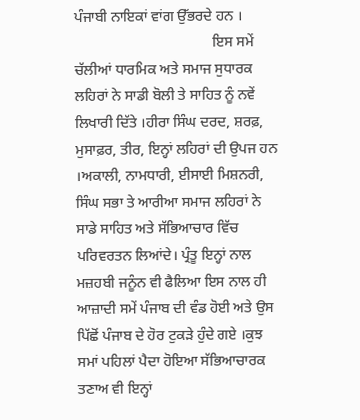ਪੰਜਾਬੀ ਨਾਇਕਾਂ ਵਾਂਗ ਉੱਭਰਦੇ ਹਨ ।
                                      ਇਸ ਸਮੇਂ ਚੱਲੀਆਂ ਧਾਰਮਿਕ ਅਤੇ ਸਮਾਜ ਸੁਧਾਰਕ ਲਹਿਰਾਂ ਨੇ ਸਾਡੀ ਬੋਲੀ ਤੇ ਸਾਹਿਤ ਨੂੰ ਨਵੇਂ ਲਿਖਾਰੀ ਦਿੱਤੇ ।ਹੀਰਾ ਸਿੰਘ ਦਰਦ, ਸ਼ਰਫ਼, ਮੁਸਾਫ਼ਰ, ਤੀਰ, ਇਨ੍ਹਾਂ ਲਹਿਰਾਂ ਦੀ ਉਪਜ ਹਨ ।ਅਕਾਲੀ, ਨਾਮਧਾਰੀ, ਈਸਾਈ ਮਿਸ਼ਨਰੀ, ਸਿੰਘ ਸਭਾ ਤੇ ਆਰੀਆ ਸਮਾਜ ਲਹਿਰਾਂ ਨੇ ਸਾਡੇ ਸਾਹਿਤ ਅਤੇ ਸੱਭਿਆਚਾਰ ਵਿੱਚ ਪਰਿਵਰਤਨ ਲਿਆਂਦੇ। ਪ੍ਰੰਤੂ ਇਨ੍ਹਾਂ ਨਾਲ ਮਜ਼ਹਬੀ ਜਨੂੰਨ ਵੀ ਫੈਲਿਆ ਇਸ ਨਾਲ ਹੀ ਆਜ਼ਾਦੀ ਸਮੇਂ ਪੰਜਾਬ ਦੀ ਵੰਡ ਹੋਈ ਅਤੇ ਉਸ ਪਿੱਛੋਂ ਪੰਜਾਬ ਦੇ ਹੋਰ ਟੁਕੜੇ ਹੁੰਦੇ ਗਏ ।ਕੁਝ ਸਮਾਂ ਪਹਿਲਾਂ ਪੈਦਾ ਹੋਇਆ ਸੱਭਿਆਚਾਰਕ ਤਣਾਅ ਵੀ ਇਨ੍ਹਾਂ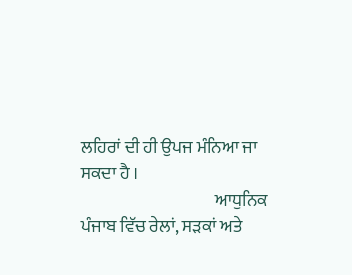ਲਹਿਰਾਂ ਦੀ ਹੀ ਉਪਜ ਮੰਨਿਆ ਜਾ ਸਕਦਾ ਹੈ ।
                                       ਆਧੁਨਿਕ ਪੰਜਾਬ ਵਿੱਚ ਰੇਲਾਂ, ਸੜਕਾਂ ਅਤੇ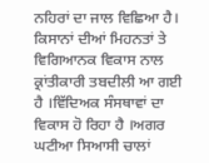ਨਹਿਰਾਂ ਦਾ ਜਾਲ ਵਿਛਿਆ ਹੈ। ਕਿਸਾਨਾਂ ਦੀਆਂ ਮਿਹਨਤਾਂ ਤੇ ਵਿਗਿਆਨਕ ਵਿਕਾਸ ਨਾਲ ਕ੍ਰਾਂਤੀਕਾਰੀ ਤਬਦੀਲੀ ਆ ਗਈ ਹੈ ।ਵਿੱਦਿਅਕ ਸੰਸਥਾਵਾਂ ਦਾ ਵਿਕਾਸ ਹੋ ਰਿਹਾ ਹੈ ।ਅਗਰ ਘਟੀਆ ਸਿਆਸੀ ਚਾਲਾਂ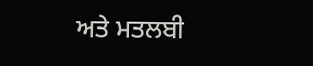ਅਤੇ ਮਤਲਬੀ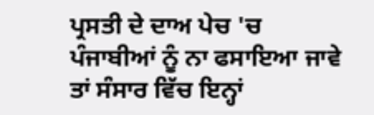ਪ੍ਰਸਤੀ ਦੇ ਦਾਅ ਪੇਚ 'ਚ ਪੰਜਾਬੀਆਂ ਨੂੰ ਨਾ ਫਸਾਇਆ ਜਾਵੇ ਤਾਂ ਸੰਸਾਰ ਵਿੱਚ ਇਨ੍ਹਾਂ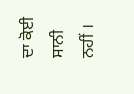ਦਾ ਕੋਈ ਸਾਨੀ ਨਹੀਂ ।